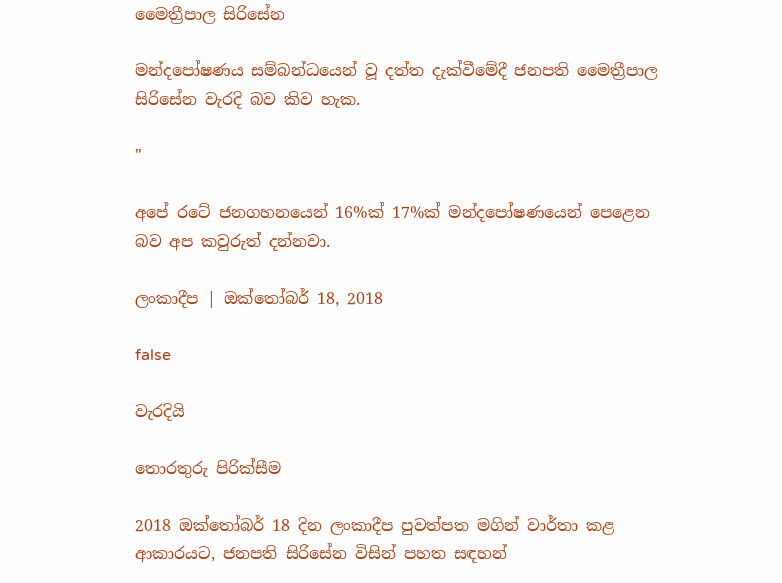මෛත්‍රීපාල සිරිසේන

මන්දපෝෂණය සම්බන්ධයෙන් වූ දත්ත දැක්වීමේදී ජනපති මෛත්‍රීපාල සිරිසේන වැරදි බව කිව හැක.

"

අපේ රටේ ජනගහනයෙන් 16%ක් 17%ක් මන්දපෝෂණයෙන් පෙළෙන බව අප කවුරුත් දන්නවා.

ලංකාදීප | ඔක්තෝබර් 18, 2018

false

වැරදියි

තොරතුරු පිරික්සීම

2018 ඔක්‍තෝබර් 18 දින ලංකාදීප පුවත්පත මගින් වාර්තා කළ ආකාරයට, ජනපති සිරිසේන විසින් පහත සඳහන්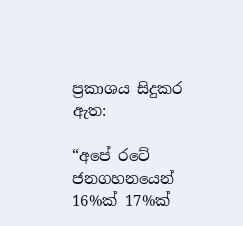ප්‍රකාශය සිදුකර ඇත:

“අපේ රටේ ජනගහනයෙන් 16%ක් 17%ක්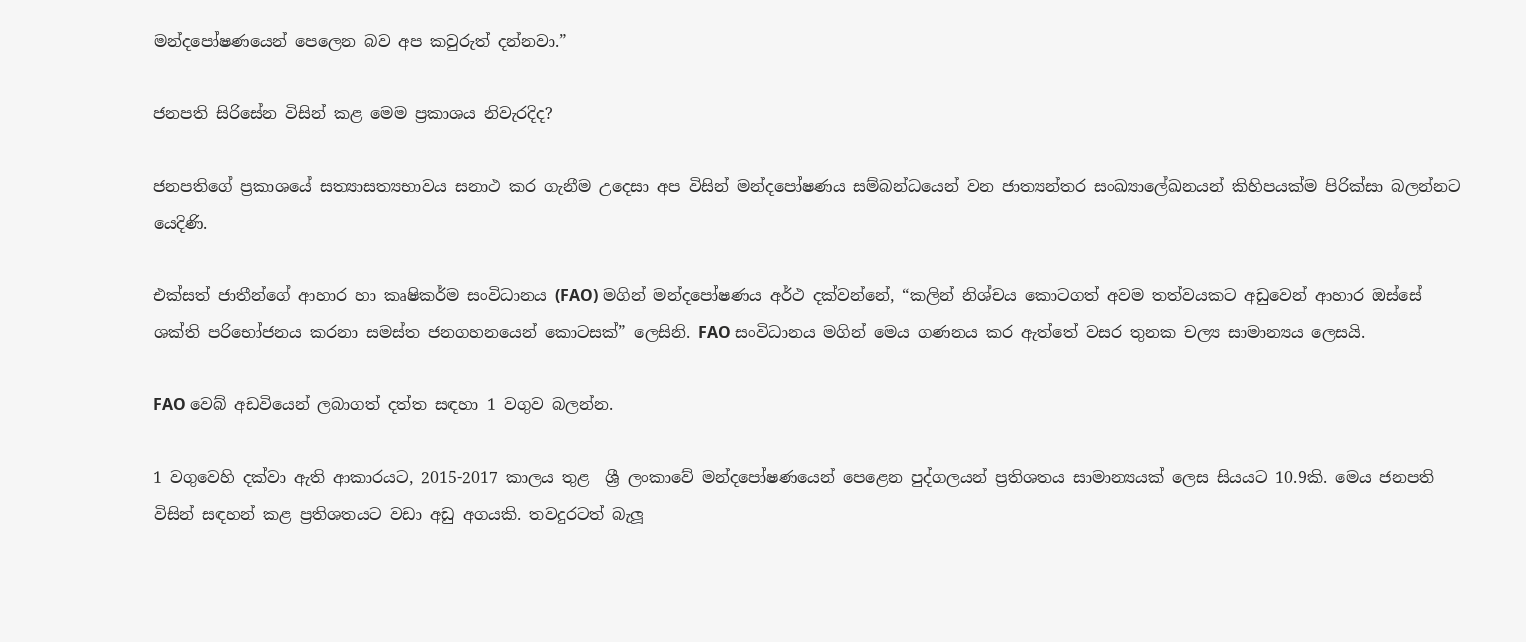මන්දපෝෂණයෙන් පෙලෙන බව අප කවුරුත් දන්නවා.”

ජනපති සිරිසේන විසින් කළ මෙම ප්‍රකාශය නිවැරදිද?

ජනපතිගේ ප්‍රකාශයේ සත්‍යාසත්‍යභාවය සනාථ කර ගැනීම උදෙසා අප විසින් මන්දපෝෂණය සම්බන්ධයෙන් වන ජාත්‍යන්තර සංඛ්‍යාලේඛනයන් කිහිපයක්ම පිරික්සා බලන්නට යෙදිණි.

එක්සත් ජාතීන්ගේ ආහාර හා කෘෂිකර්ම සංවිධානය (FAO) මගින් මන්දපෝෂණය අර්ථ දක්වන්නේ, “කලින් නිශ්චය කොටගත් අවම තත්වයකට අඩුවෙන් ආහාර ඔස්සේ ශක්ති පරිභෝජනය කරනා සමස්ත ජනගහනයෙන් කොටසක්” ලෙසිනි. FAO සංවිධානය මගින් මෙය ගණනය කර ඇත්තේ වසර තුනක චල්‍ය සාමාන්‍යය ලෙසයි.

FAO වෙබ් අඩවියෙන් ලබාගත් දත්ත සඳහා 1 වගුව බලන්න.

1 වගුවෙහි දක්වා ඇති ආකාරයට, 2015-2017 කාලය තුළ  ශ්‍රී ලංකාවේ මන්දපෝෂණයෙන් පෙළෙන පුද්ගලයන් ප්‍රතිශතය සාමාන්‍යයක් ලෙස සියයට 10.9කි. මෙය ජනපති විසින් සඳහන් කළ ප්‍රතිශතයට වඩා අඩු අගයකි. තවදුරටත් බැලූ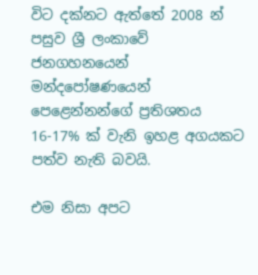විට දක්නට ඇත්තේ 2008 න් පසුව ශ්‍රී ලංකාවේ ජනගහනයෙන් මන්දපෝෂණයෙන් පෙළෙන්නන්ගේ ප්‍රතිශතය 16-17% ක් වැනි ඉහළ අගයකට පත්ව නැති බවයි.

එම නිසා අපට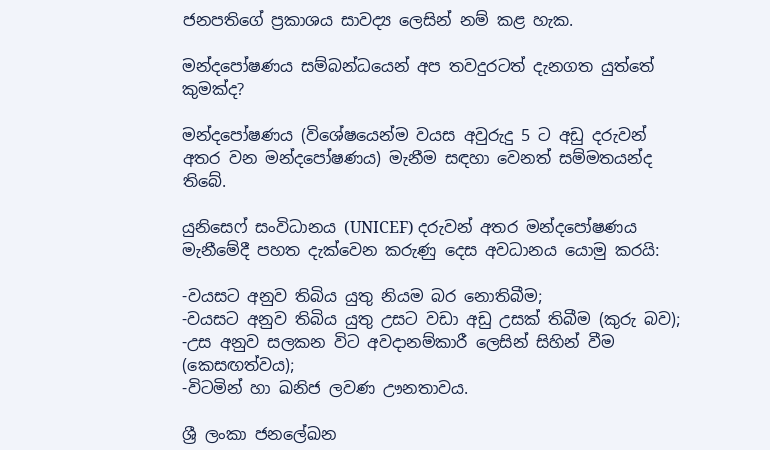ජනපතිගේ ප්‍රකාශය සාවද්‍ය ලෙසින් නම් කළ හැක.

මන්දපෝෂණය සම්බන්ධයෙන් අප තවදුරටත් දැනගත යුත්තේ කුමක්ද?

මන්දපෝෂණය (විශේෂයෙන්ම වයස අවුරුදු 5 ට අඩු දරුවන් අතර වන මන්දපෝෂණය) මැනීම සඳහා වෙනත් සම්මතයන්ද තිබේ.

යුනිසෙෆ් සංවිධානය (UNICEF) දරුවන් අතර මන්දපෝෂණය මැනීමේදී පහත දැක්වෙන කරුණු දෙස අවධානය යොමු කරයි:

-වයසට අනුව තිබිය යුතු නියම බර නොතිබීම;
-වයසට අනුව තිබිය යුතු උසට වඩා අඩු උසක් තිබීම (කුරු බව);
-උස අනුව සලකන විට අවදානම්කාරී ලෙසින් සිහින් වීම (කෙසඟත්වය);
-විටමින් හා ඛනිජ ලවණ ඌනතාවය.

ශ්‍රී ලංකා ජනලේඛන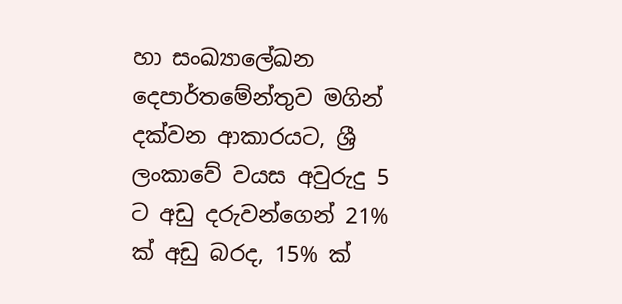හා සංඛ්‍යාලේඛන දෙපාර්තමේන්තුව මගින් දක්වන ආකාරයට, ශ්‍රී ලංකාවේ වයස අවුරුදු 5 ට අඩු දරුවන්ගෙන් 21% ක් අඩු බරද, 15% ක්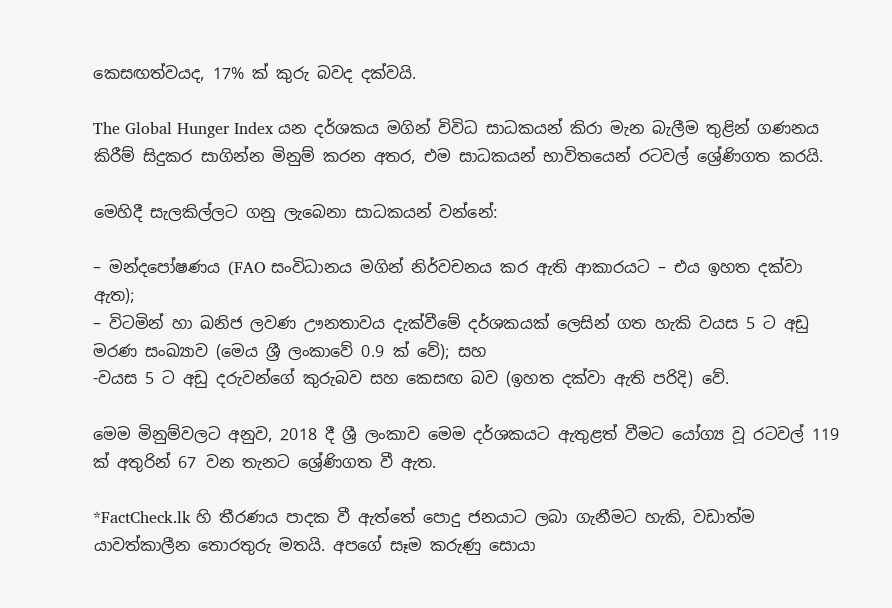කෙසඟත්වයද, 17% ක් කුරු බවද දක්වයි.

The Global Hunger Index යන දර්ශකය මගින් විවිධ සාධකයන් කිරා මැන බැලීම තුළින් ගණනය කිරීම් සිදුකර සාගින්න මිනුම් කරන අතර, එම සාධකයන් භාවිතයෙන් රටවල් ශ්‍රේණිගත කරයි.

මෙහිදී සැලකිල්ලට ගනු ලැබෙනා සාධකයන් වන්නේ:

– මන්දපෝෂණය (FAO සංවිධානය මගින් නිර්වචනය කර ඇති ආකාරයට – එය ඉහත දක්වා ඇත);
– විටමින් හා ඛනිජ ලවණ ඌනතාවය දැක්වීමේ දර්ශකයක් ලෙසින් ගත හැකි වයස 5 ට අඩු මරණ සංඛ්‍යාව (මෙය ශ්‍රී ලංකාවේ 0.9 ක් වේ); සහ
-වයස 5 ට අඩු දරුවන්ගේ කුරුබව සහ කෙසඟ බව (ඉහත දක්වා ඇති පරිදි) වේ.

මෙම මිනුම්වලට අනුව, 2018 දී ශ්‍රී ලංකාව මෙම දර්ශකයට ඇතුළත් වීමට යෝග්‍ය වූ රටවල් 119 ක් අතුරින් 67 වන තැනට ශ්‍රේණිගත වී ඇත.

*FactCheck.lk හි තීරණය පාදක වී ඇත්තේ පොදු ජනයාට ලබා ගැනීමට හැකි, වඩාත්ම යාවත්කාලීන තොරතුරු මතයි. අපගේ සෑම කරුණු සොයා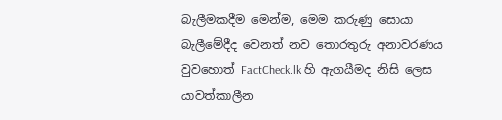බැලීමකදීම මෙන්ම, මෙම කරුණු සොයා බැලීමේදීද වෙනත් නව තොරතුරු අනාවරණය වුවහොත් FactCheck.lk හි ඇගයීමද නිසි ලෙස යාවත්කාලීන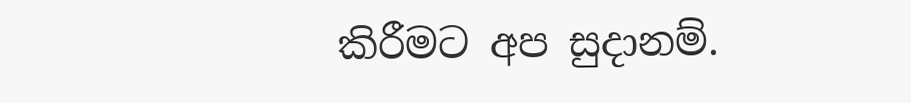කිරීමට අප සුදානම්.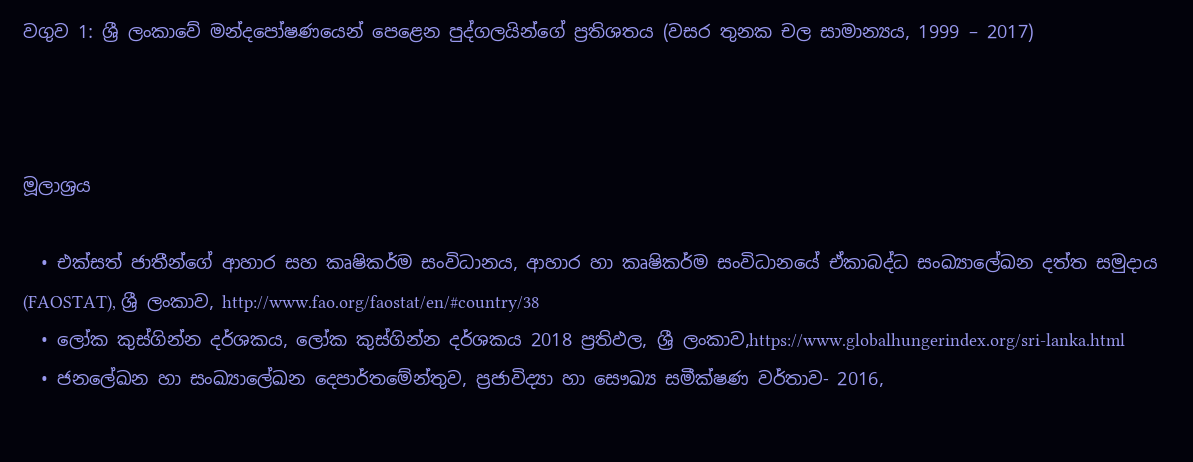වගුව 1: ශ්‍රී ලංකාවේ මන්දපෝෂණයෙන් පෙළෙන පුද්ගලයින්ගේ ප්‍රතිශතය (වසර තුනක චල සාමාන්‍යය, 1999 – 2017)



මූලාශ්‍රය

  • එක්සත් ජාතීන්ගේ ආහාර සහ කෘෂිකර්ම සංවිධානය, ආහාර හා කෘෂිකර්ම සංවිධානයේ ඒකාබද්ධ සංඛ්‍යාලේඛන දත්ත සමුදාය (FAOSTAT), ශ්‍රී ලංකාව, http://www.fao.org/faostat/en/#country/38
  • ලෝක කුස්ගින්න දර්ශකය, ලෝක කුස්ගින්න දර්ශකය 2018 ප්‍රතිඵල, ශ්‍රී ලංකාව,https://www.globalhungerindex.org/sri-lanka.html
  • ජනලේඛන හා සංඛ්‍යාලේඛන දෙපාර්තමේන්තුව, ප්‍රජාවිද්‍යා හා සෞඛ්‍ය සමීක්ෂණ වර්තාව- 2016,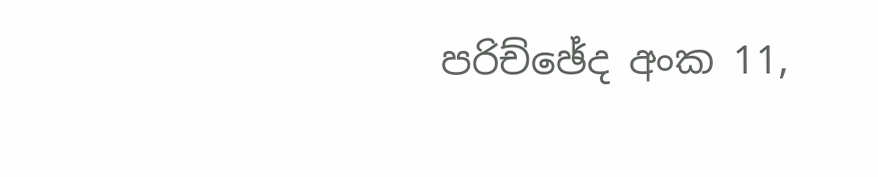පරිච්ඡේද අංක 11,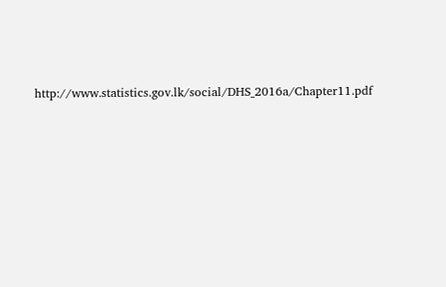http://www.statistics.gov.lk/social/DHS_2016a/Chapter11.pdf